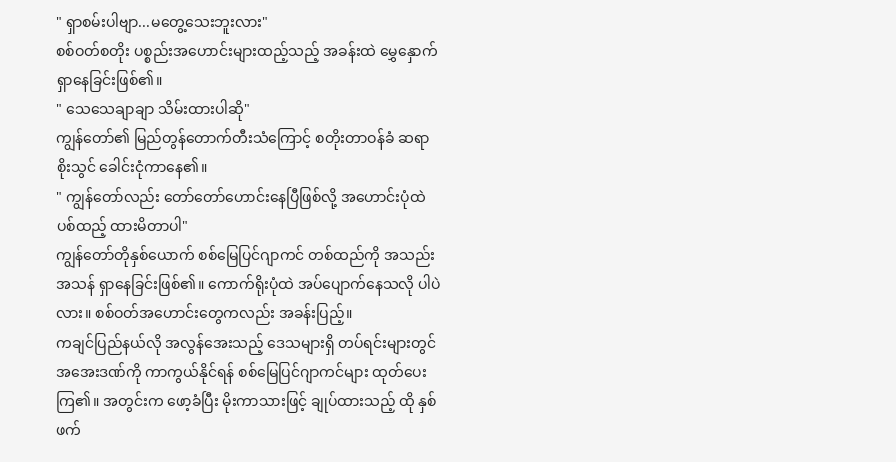" ရှာစမ်းပါဗျာ...မတွေ့သေးဘူးလား"
စစ်ဝတ်စတိုး ပစ္စည်းအဟောင်းများထည့်သည့် အခန်းထဲ မွှေနှောက် ရှာနေခြင်းဖြစ်၏။
" သေသေချာချာ သိမ်းထားပါဆို"
ကျွန်တော်၏ မြည်တွန်တောက်တီးသံကြောင့် စတိုးတာဝန်ခံ ဆရာ စိုးသွင် ခေါင်းငုံကာနေ၏။
" ကျွန်တော်လည်း တော်တော်ဟောင်းနေပြီဖြစ်လို့ အဟောင်းပုံထဲ ပစ်ထည့် ထားမိတာပါ"
ကျွန်တော်တိုနှစ်ယောက် စစ်မြေပြင်ဂျာကင် တစ်ထည်ကို အသည်း အသန် ရှာနေခြင်းဖြစ်၏။ ကောက်ရိုးပုံထဲ အပ်ပျောက်နေသလို ပါပဲလား။ စစ်ဝတ်အဟောင်းတွေကလည်း အခန်းပြည့်။
ကချင်ပြည်နယ်လို အလွန်အေးသည့် ဒေသများရှိ တပ်ရင်းများတွင် အအေးဒဏ်ကို ကာကွယ်နိုင်ရန် စစ်မြေပြင်ဂျာကင်များ ထုတ်ပေးကြ၏။ အတွင်းက ဖော့ခံပြီး မိုးကာသားဖြင့် ချုပ်ထားသည့် ထို နှစ်ဖက်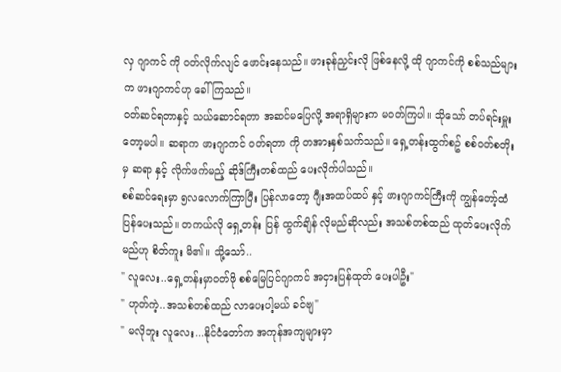လှ ဂျာကင် ကို ဝတ်လိုက်လျင် ဖောင်းနေသည်။ ဖားခုန်ညှင်းလို ဖြစ်နေလို့ ထို ဂျာကင်ကို စစ်သည်များက ဖားဂျာကင်ဟု ခေါ်ကြသည်။
ဝတ်ဆင်ရတာနှင့် သယ်ဆောင်ရတာ အဆင်မပြေလို့ အရာရှိများက မဝတ်ကြပါ။ သိုသော် တပ်ရင်းမှူးတော့မပါ။ ဆရာက ဖားဂျာကင် ဝတ်ရတာ ကို တအားနှစ်သက်သည်။ ရှေ့တန်းထွက်စဥ် စစ်ဝတ်စတိုးမှ ဆရာ နှင့် လိုက်ဖက်မည့် ဆိုဒ်ကြီးတစ်ထည် ပေးလိုက်ပါသည်။
စစ်ဆင်ရေးမှာ ၅လလောက်ကြာပြီး ပြန်လာတော့ ဂျီးအထပ်ထပ် နှင့် ဖားဂျာကင်ကြီးကို ကျွန်တော့်ထံ ပြန်ပေးသည်။ တကယ်လို ရှေ့တန်း ပြန် ထွက်ချိန် လိုမည်ဆိုလည်း အသစ်တစ်ထည် ထုတ်ပေးလိုက်မည်ဟု စိတ်ကူး မိ၏။ သို့သော်..
" လူလေး..ရှေ့တန်းမှာဝတ်ဖို စစ်မြေပြင်ဂျာကင် အငှားပြန်ထုတ် ပေးပါဦး"
" ဟုတ်ကဲ့..အသစ်တစ်ထည် လာပေးပါ့မယ် ခင်ဗျ"
" မလိုဘူး လူလေး...နိုင်ငံတော်က အကုန်အကျများမှာ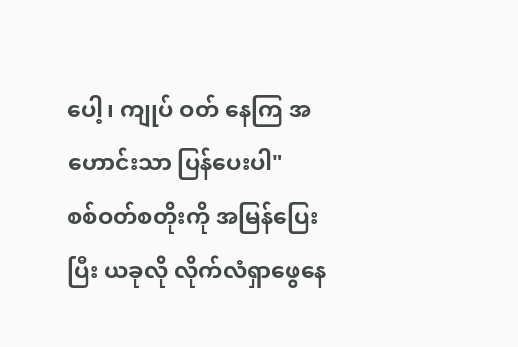ပေါ့၊ ကျုပ် ဝတ် နေကြ အဟောင်းသာ ပြန်ပေးပါ"
စစ်ဝတ်စတိုးကို အမြန်ပြေးပြီး ယခုလို လိုက်လံရှာဖွေနေ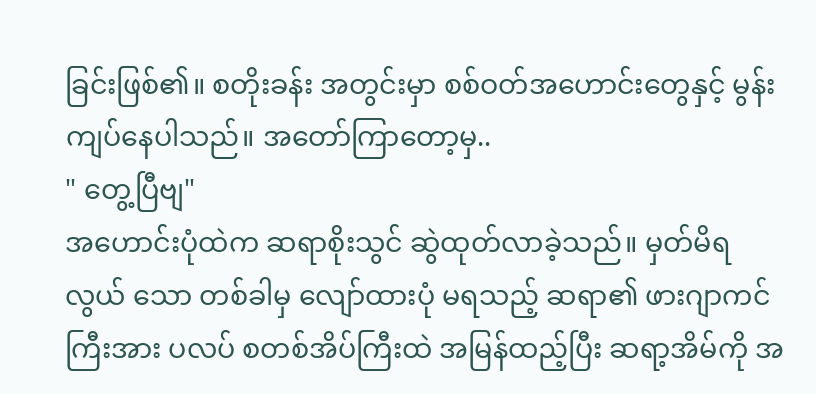ခြင်းဖြစ်၏။ စတိုးခန်း အတွင်းမှာ စစ်ဝတ်အဟောင်းတွေနှင့် မွန်းကျပ်နေပါသည်။ အတော်ကြာတော့မှ..
" တွေ့ပြီဗျ"
အဟောင်းပုံထဲက ဆရာစိုးသွင် ဆွဲထုတ်လာခဲ့သည်။ မှတ်မိရလွယ် သော တစ်ခါမှ လျော်ထားပုံ မရသည့် ဆရာ၏ ဖားဂျာကင်ကြီးအား ပလပ် စတစ်အိပ်ကြီးထဲ အမြန်ထည့်ပြီး ဆရာ့အိမ်ကို အ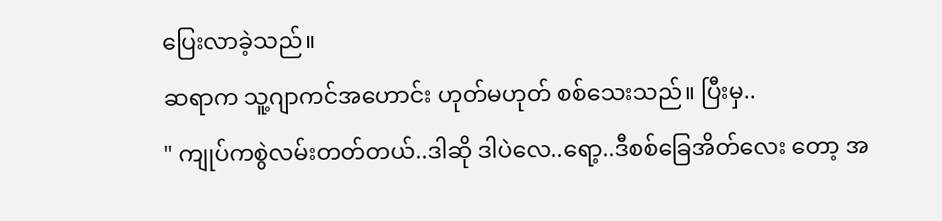ပြေးလာခဲ့သည်။
ဆရာက သူ့ဂျာကင်အဟောင်း ဟုတ်မဟုတ် စစ်သေးသည်။ ပြီးမှ..
" ကျုပ်ကစွဲလမ်းတတ်တယ်..ဒါဆို ဒါပဲလေ..ရော့..ဒီစစ်ခြေအိတ်လေး တော့ အ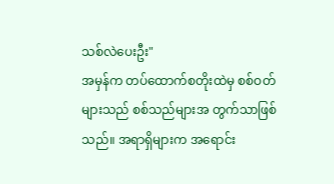သစ်လဲပေးဦး"
အမှန်က တပ်ထောက်စတိုးထဲမှ စစ်ဝတ်များသည် စစ်သည်များအ တွက်သာဖြစ်သည်။ အရာရှိများက အရောင်း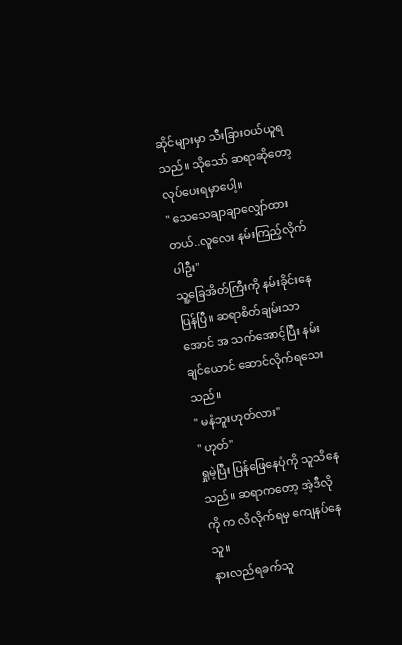ဆိုင်များမှာ သီးခြားဝယ်ယူရ သည်။ သိုသော် ဆရာဆိုတော့ လုပ်ပေးရမှာပေါ့။
" သေသေချာချာလျှော်ထားတယ်..လူလေး နမ်းကြည့်လိုက်ပါဦး"
သူ့ခြေအိတ်ကြီးကို နမ်းခိုင်းနေပြန်ပြီ။ ဆရာစိတ်ချမ်းသာအောင် အ သက်အောင့်ပြီး နမ်းချင်ယောင် ဆောင်လိုက်ရသေးသည်။
" မနံဘူးဟုတ်လား"
" ဟုတ်"
ရှုမဲ့ပြီး ပြန်ဖြေနေပုံကို သူသိနေသည်။ ဆရာကတော့ အဲ့ဒီလိုကို က လိလိုက်ရမှ ကျေနပ်နေသူ။
နားလည်ရခက်သူ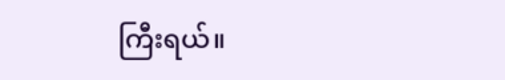ကြီးရယ်။